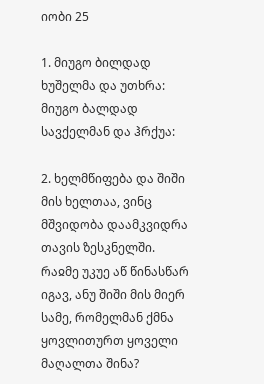იობი 25

1. მიუგო ბილდად ხუშელმა და უთხრა:
მიუგო ბალდად სავქელმან და ჰრქუა:

2. ხელმწიფება და შიში მის ხელთაა, ვინც მშვიდობა დაამკვიდრა თავის ზესკნელში.
რაჲმე უკუე აწ წინასწარ იგავ, ანუ შიში მის მიერ სამე, რომელმან ქმნა ყოვლითურთ ყოველი მაღალთა შინა?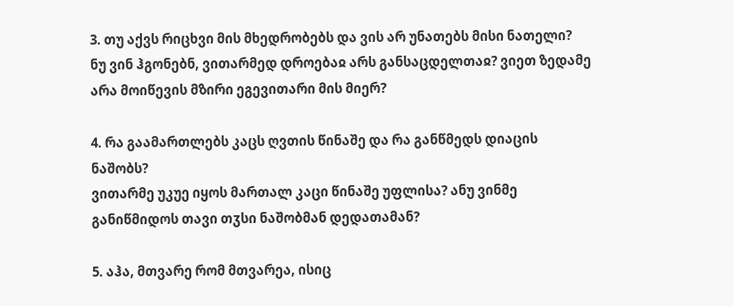3. თუ აქვს რიცხვი მის მხედრობებს და ვის არ უნათებს მისი ნათელი?
ნუ ვინ ჰგონებნ, ვითარმედ დროებაჲ არს განსაცდელთაჲ? ვიეთ ზედამე არა მოიწევის მზირი ეგევითარი მის მიერ?

4. რა გაამართლებს კაცს ღვთის წინაშე და რა განწმედს დიაცის ნაშობს?
ვითარმე უკუე იყოს მართალ კაცი წინაშე უფლისა? ანუ ვინმე განიწმიდოს თავი თჳსი ნაშობმან დედათამან?

5. აჰა, მთვარე რომ მთვარეა, ისიც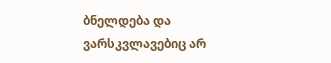ბნელდება და ვარსკვლავებიც არ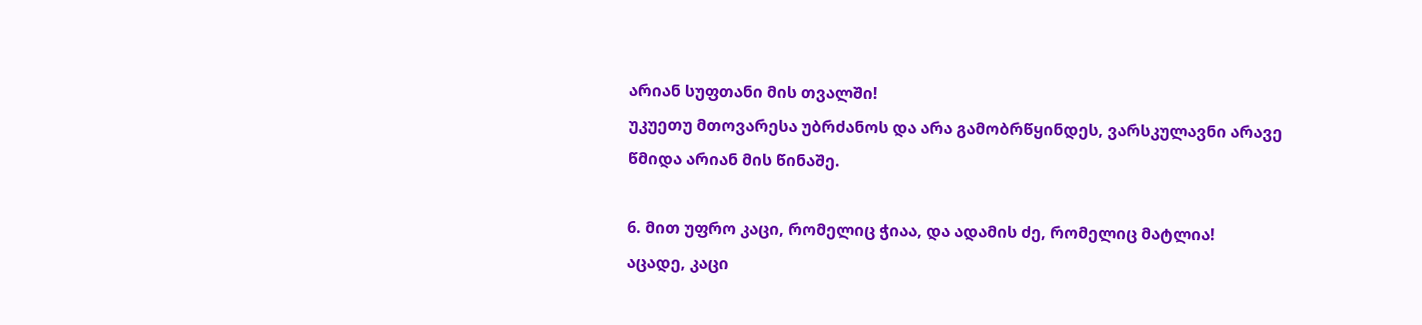არიან სუფთანი მის თვალში!
უკუეთუ მთოვარესა უბრძანოს და არა გამობრწყინდეს, ვარსკულავნი არავე წმიდა არიან მის წინაშე.

6. მით უფრო კაცი, რომელიც ჭიაა, და ადამის ძე, რომელიც მატლია!
აცადე, კაცი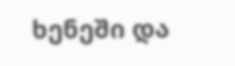ხენეში და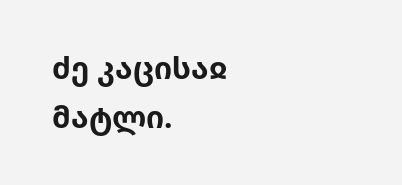ძე კაცისაჲ მატლი.